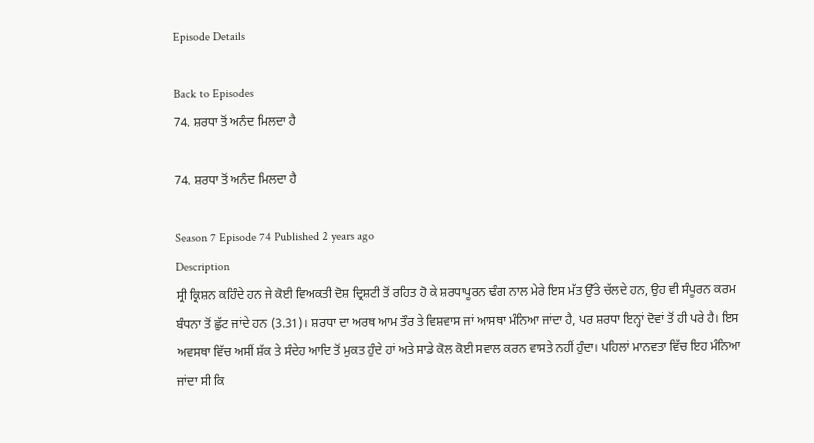Episode Details

Back to Episodes
74. ਸ਼ਰਧਾ ਤੋਂ ਅਨੰਦ ਮਿਲਦਾ ਹੈ

74. ਸ਼ਰਧਾ ਤੋਂ ਅਨੰਦ ਮਿਲਦਾ ਹੈ

Season 7 Episode 74 Published 2 years ago
Description
ਸ੍ਰੀ ਕ੍ਰਿਸ਼ਨ ਕਹਿੰਦੇ ਹਨ ਜੇ ਕੋਈ ਵਿਅਕਤੀ ਦੋਸ਼ ਦ੍ਰਿਸ਼ਟੀ ਤੋਂ ਰਹਿਤ ਹੋ ਕੇ ਸ਼ਰਧਾਪੂਰਨ ਢੰਗ ਨਾਲ ਮੇਰੇ ਇਸ ਮੱਤ ਉੱਤੇ ਚੱਲਦੇ ਹਨ, ਉਹ ਵੀ ਸੰਪੂਰਨ ਕਰਮ ਬੰਧਨਾ ਤੋਂ ਛੁੱਟ ਜਾਂਦੇ ਹਨ (3.31)। ਸ਼ਰਧਾ ਦਾ ਅਰਥ ਆਮ ਤੌਰ ਤੇ ਵਿਸ਼ਵਾਸ ਜਾਂ ਆਸਥਾ ਮੰਨਿਆ ਜਾਂਦਾ ਹੈ, ਪਰ ਸ਼ਰਧਾ ਇਨ੍ਹਾਂ ਦੋਵਾਂ ਤੋਂ ਹੀ ਪਰੇ ਹੈ। ਇਸ ਅਵਸਥਾ ਵਿੱਚ ਅਸੀਂ ਸ਼ੱਕ ਤੇ ਸੰਦੇਹ ਆਦਿ ਤੋਂ ਮੁਕਤ ਹੁੰਦੇ ਹਾਂ ਅਤੇ ਸਾਡੇ ਕੋਲ ਕੋਈ ਸਵਾਲ ਕਰਨ ਵਾਸਤੇ ਨਹੀਂ ਹੁੰਦਾ। ਪਹਿਲਾਂ ਮਾਨਵਤਾ ਵਿੱਚ ਇਹ ਮੰਨਿਆ ਜਾਂਦਾ ਸੀ ਕਿ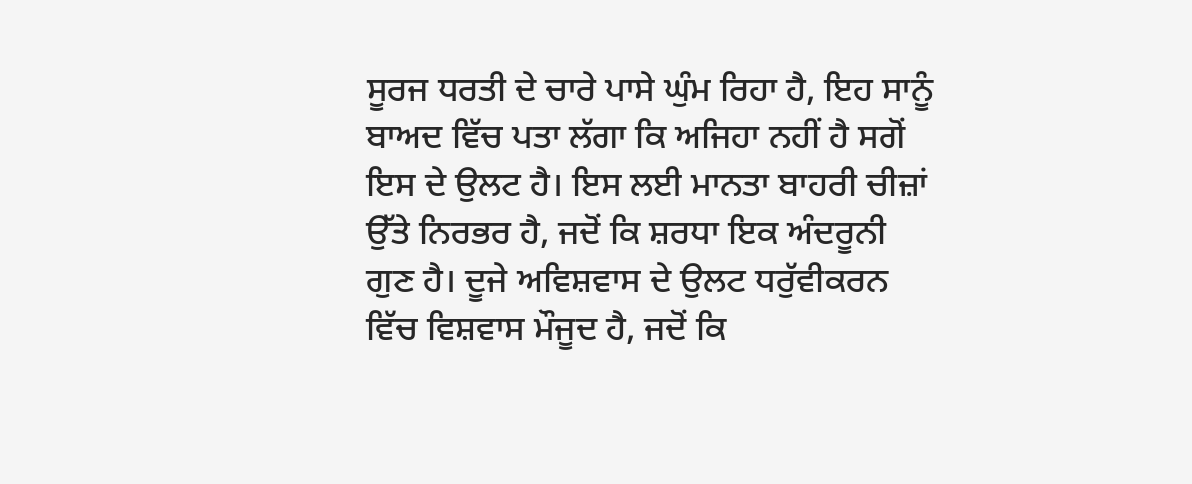ਸੂਰਜ ਧਰਤੀ ਦੇ ਚਾਰੇ ਪਾਸੇ ਘੁੰਮ ਰਿਹਾ ਹੈ, ਇਹ ਸਾਨੂੰ ਬਾਅਦ ਵਿੱਚ ਪਤਾ ਲੱਗਾ ਕਿ ਅਜਿਹਾ ਨਹੀਂ ਹੈ ਸਗੋਂ ਇਸ ਦੇ ਉਲਟ ਹੈ। ਇਸ ਲਈ ਮਾਨਤਾ ਬਾਹਰੀ ਚੀਜ਼ਾਂ ਉੱਤੇ ਨਿਰਭਰ ਹੈ, ਜਦੋਂ ਕਿ ਸ਼ਰਧਾ ਇਕ ਅੰਦਰੂਨੀ ਗੁਣ ਹੈ। ਦੂਜੇ ਅਵਿਸ਼ਵਾਸ ਦੇ ਉਲਟ ਧਰੁੱਵੀਕਰਨ ਵਿੱਚ ਵਿਸ਼ਵਾਸ ਮੌਜੂਦ ਹੈ, ਜਦੋਂ ਕਿ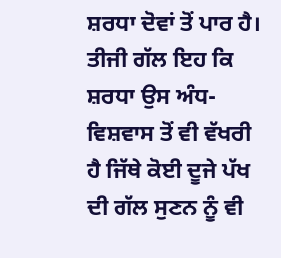ਸ਼ਰਧਾ ਦੋਵਾਂ ਤੋਂ ਪਾਰ ਹੈ। ਤੀਜੀ ਗੱਲ ਇਹ ਕਿ ਸ਼ਰਧਾ ਉਸ ਅੰਧ-ਵਿਸ਼ਵਾਸ ਤੋਂ ਵੀ ਵੱਖਰੀ ਹੈ ਜਿੱਥੇ ਕੋਈ ਦੂਜੇ ਪੱਖ ਦੀ ਗੱਲ ਸੁਣਨ ਨੂੰ ਵੀ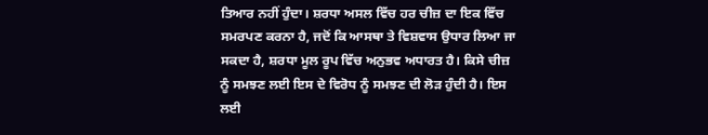ਤਿਆਰ ਨਹੀਂ ਹੁੰਦਾ। ਸ਼ਰਧਾ ਅਸਲ ਵਿੱਚ ਹਰ ਚੀਜ਼ ਦਾ ਇਕ ਵਿੱਚ ਸਮਰਪਣ ਕਰਨਾ ਹੈ, ਜਦੋਂ ਕਿ ਆਸਥਾ ਤੇ ਵਿਸ਼ਵਾਸ ਉਧਾਰ ਲਿਆ ਜਾ ਸਕਦਾ ਹੈ, ਸ਼ਰਧਾ ਮੂਲ ਰੂਪ ਵਿੱਚ ਅਨੁਭਵ ਅਧਾਰਤ ਹੈ। ਕਿਸੇ ਚੀਜ਼ ਨੂੰ ਸਮਝਣ ਲਈ ਇਸ ਦੇ ਵਿਰੋਧ ਨੂੰ ਸਮਝਣ ਦੀ ਲੋੜ ਹੁੰਦੀ ਹੈ। ਇਸ ਲਈ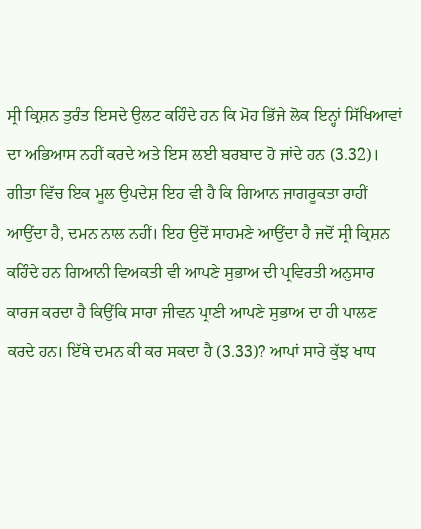ਸ੍ਰੀ ਕ੍ਰਿਸ਼ਨ ਤੁਰੰਤ ਇਸਦੇ ਉਲਟ ਕਹਿੰਦੇ ਹਨ ਕਿ ਮੋਹ ਭਿੱਜੇ ਲੋਕ ਇਨ੍ਹਾਂ ਸਿੱਖਿਆਵਾਂ ਦਾ ਅਭਿਆਸ ਨਹੀਂ ਕਰਦੇ ਅਤੇ ਇਸ ਲਈ ਬਰਬਾਦ ਹੋ ਜਾਂਦੇ ਹਨ (3.32)। ਗੀਤਾ ਵਿੱਚ ਇਕ ਮੂਲ ਉਪਦੇਸ਼ ਇਹ ਵੀ ਹੈ ਕਿ ਗਿਆਨ ਜਾਗਰੂਕਤਾ ਰਾਹੀਂ ਆਉਂਦਾ ਹੈ, ਦਮਨ ਨਾਲ ਨਹੀਂ। ਇਹ ਉਦੋਂ ਸਾਹਮਣੇ ਆਉਂਦਾ ਹੈ ਜਦੋਂ ਸ੍ਰੀ ਕ੍ਰਿਸ਼ਨ ਕਹਿੰਦੇ ਹਨ ਗਿਆਨੀ ਵਿਅਕਤੀ ਵੀ ਆਪਣੇ ਸੁਭਾਅ ਦੀ ਪ੍ਰਵਿਰਤੀ ਅਨੁਸਾਰ ਕਾਰਜ ਕਰਦਾ ਹੈ ਕਿਉਂਕਿ ਸਾਰਾ ਜੀਵਨ ਪ੍ਰਾਣੀ ਆਪਣੇ ਸੁਭਾਅ ਦਾ ਹੀ ਪਾਲਣ ਕਰਦੇ ਹਨ। ਇੱਥੇ ਦਮਨ ਕੀ ਕਰ ਸਕਦਾ ਹੈ (3.33)? ਆਪਾਂ ਸਾਰੇ ਕੁੱਝ ਖਾਧ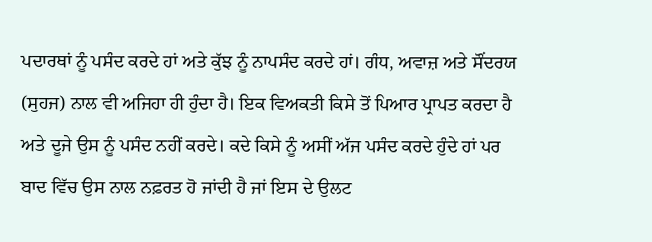ਪਦਾਰਥਾਂ ਨੂੰ ਪਸੰਦ ਕਰਦੇ ਹਾਂ ਅਤੇ ਕੁੱਝ ਨੂੰ ਨਾਪਸੰਦ ਕਰਦੇ ਹਾਂ। ਗੰਧ, ਅਵਾਜ਼ ਅਤੇ ਸੌਂਦਰਯ (ਸੁਹਜ) ਨਾਲ ਵੀ ਅਜਿਹਾ ਹੀ ਹੁੰਦਾ ਹੈ। ਇਕ ਵਿਅਕਤੀ ਕਿਸੇ ਤੋਂ ਪਿਆਰ ਪ੍ਰਾਪਤ ਕਰਦਾ ਹੈ ਅਤੇ ਦੂਜੇ ਉਸ ਨੂੰ ਪਸੰਦ ਨਹੀਂ ਕਰਦੇ। ਕਦੇ ਕਿਸੇ ਨੂੰ ਅਸੀਂ ਅੱਜ ਪਸੰਦ ਕਰਦੇ ਹੁੰਦੇ ਹਾਂ ਪਰ ਬਾਦ ਵਿੱਚ ਉਸ ਨਾਲ ਨਫ਼ਰਤ ਹੋ ਜਾਂਦੀ ਹੈ ਜਾਂ ਇਸ ਦੇ ਉਲਟ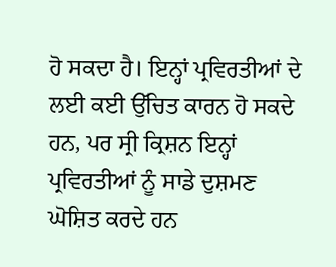ਹੋ ਸਕਦਾ ਹੈ। ਇਨ੍ਹਾਂ ਪ੍ਰਵਿਰਤੀਆਂ ਦੇ ਲਈ ਕਈ ਉੱਚਿਤ ਕਾਰਨ ਹੋ ਸਕਦੇ ਹਨ, ਪਰ ਸ੍ਰੀ ਕ੍ਰਿਸ਼ਨ ਇਨ੍ਹਾਂ ਪ੍ਰਵਿਰਤੀਆਂ ਨੂੰ ਸਾਡੇ ਦੁਸ਼ਮਣ ਘੋਸ਼ਿਤ ਕਰਦੇ ਹਨ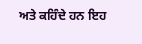ਅਤੇ ਕਹਿੰਦੇ ਹਨ ਇਹ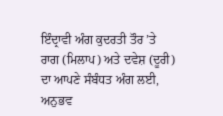ਇੰਦ੍ਰਾਵੀ ਅੰਗ ਕੁਦਰਤੀ ਤੌਰ ’ਤੇ ਰਾਗ (ਮਿਲਾਪ) ਅਤੇ ਦਵੇਸ਼ (ਦੂਰੀ) ਦਾ ਆਪਣੇ ਸੰਬੰਧਤ ਅੰਗ ਲਈ, ਅਨੁਭਵ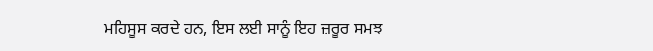ਮਹਿਸੂਸ ਕਰਦੇ ਹਨ, ਇਸ ਲਈ ਸਾਨੂੰ ਇਹ ਜ਼ਰੂਰ ਸਮਝ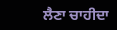ਲੈਣਾ ਚਾਹੀਦਾ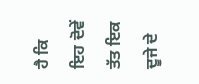ਹੈ ਕਿ ਇਹ ਦੋਵੇਂ ਤੱਤ ਇਕ ਦੂਜੇ ਦੇ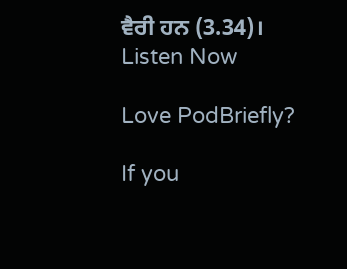ਵੈਰੀ ਹਨ (3.34)।
Listen Now

Love PodBriefly?

If you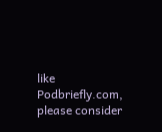like Podbriefly.com, please consider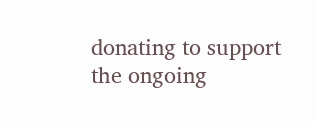donating to support the ongoing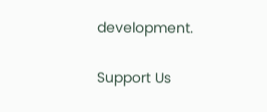development.

Support Us